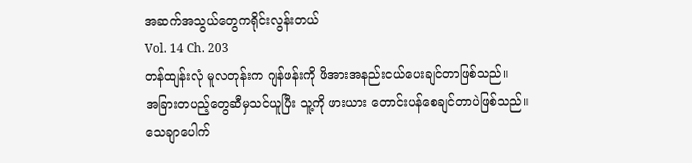အဆက်အသွယ်တွေကရိုင်းလွန်းတယ်
Vol. 14 Ch. 203
တန်ထျန်းလုံ မူလတုန်းက ဂျန်ဖန်းကို ဖိအားအနည်းငယ်ပေးချင်တာဖြစ်သည်။
အခြားတပည့်တွေဆီမှသင်ယူပြီး သူ့ကို ဖားယား တောင်းပန်စေချင်တာပဲဖြစ်သည်။
သေချာပေါက်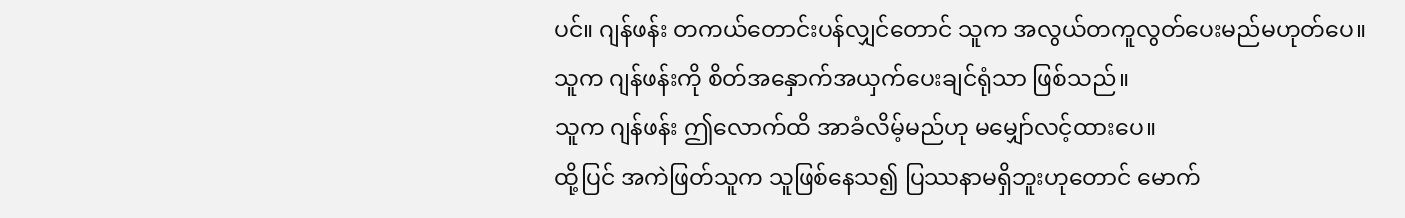ပင်။ ဂျန်ဖန်း တကယ်တောင်းပန်လျှင်တောင် သူက အလွယ်တကူလွတ်ပေးမည်မဟုတ်ပေ။
သူက ဂျန်ဖန်းကို စိတ်အနှောက်အယှက်ပေးချင်ရုံသာ ဖြစ်သည်။
သူက ဂျန်ဖန်း ဤလောက်ထိ အာခံလိမ့်မည်ဟု မမျှော်လင့်ထားပေ။
ထို့ပြင် အကဲဖြတ်သူက သူဖြစ်နေသ၍ ပြဿနာမရှိဘူးဟုတောင် မောက်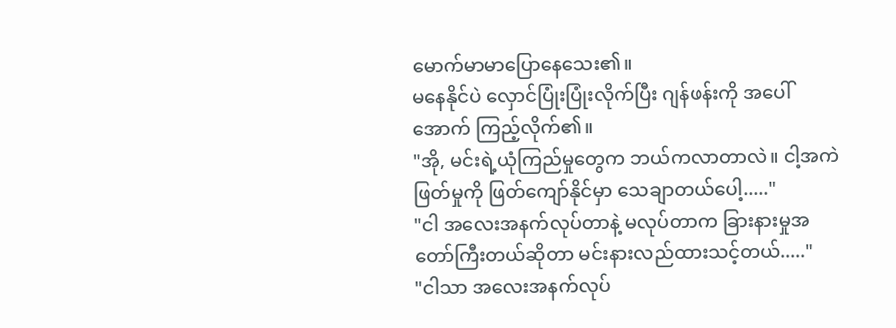မောက်မာမာပြောနေသေး၏။
မနေနိုင်ပဲ လှောင်ပြုံးပြုံးလိုက်ပြီး ဂျန်ဖန်းကို အပေါ်အောက် ကြည့်လိုက်၏။
"အို, မင်းရဲ့ယုံကြည်မှုတွေက ဘယ်ကလာတာလဲ။ ငါ့အကဲဖြတ်မှုကို ဖြတ်ကျော်နိုင်မှာ သေချာတယ်ပေါ့....."
"ငါ အလေးအနက်လုပ်တာနဲ့ မလုပ်တာက ခြားနားမှုအတော်ကြီးတယ်ဆိုတာ မင်းနားလည်ထားသင့်တယ်....."
"ငါသာ အလေးအနက်လုပ်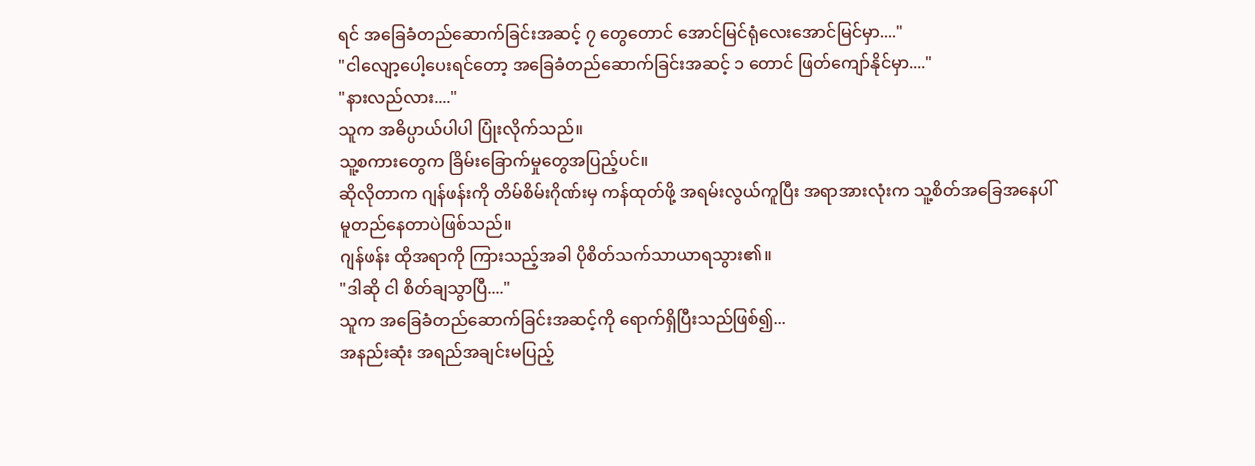ရင် အခြေခံတည်ဆောက်ခြင်းအဆင့် ၇ တွေတောင် အောင်မြင်ရုံလေးအောင်မြင်မှာ...."
"ငါလျော့ပေါ့ပေးရင်တော့ အခြေခံတည်ဆောက်ခြင်းအဆင့် ၁ တောင် ဖြတ်ကျော်နိုင်မှာ...."
"နားလည်လား...."
သူက အဓိပ္ပာယ်ပါပါ ပြုံးလိုက်သည်။
သူ့စကားတွေက ခြိမ်းခြောက်မှုတွေအပြည့်ပင်။
ဆိုလိုတာက ဂျန်ဖန်းကို တိမ်စိမ်းဂိုဏ်းမှ ကန်ထုတ်ဖို့ အရမ်းလွယ်ကူပြီး အရာအားလုံးက သူ့စိတ်အခြေအနေပါ်မူတည်နေတာပဲဖြစ်သည်။
ဂျန်ဖန်း ထိုအရာကို ကြားသည့်အခါ ပိုစိတ်သက်သာယာရသွား၏။
"ဒါဆို ငါ စိတ်ချသွာပြီ...."
သူက အခြေခံတည်ဆောက်ခြင်းအဆင့်ကို ရောက်ရှိပြီးသည်ဖြစ်၍...
အနည်းဆုံး အရည်အချင်းမပြည့်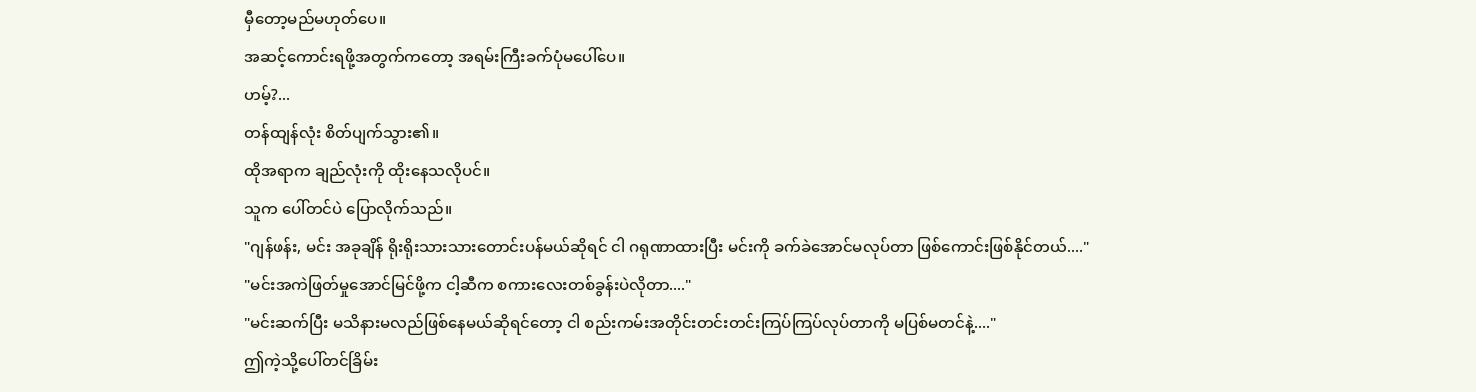မှီတော့မည်မဟုတ်ပေ။
အဆင့်ကောင်းရဖို့အတွက်ကတော့ အရမ်းကြီးခက်ပုံမပေါ်ပေ။
ဟမ့်?...
တန်ထျန်လုံး စိတ်ပျက်သွား၏။
ထိုအရာက ချည်လုံးကို ထိုးနေသလိုပင်။
သူက ပေါ်တင်ပဲ ပြောလိုက်သည်။
"ဂျန်ဖန်း, မင်း အခုချိန် ရိုးရိုးသားသားတောင်းပန်မယ်ဆိုရင် ငါ ဂရုဏာထားပြီး မင်းကို ခက်ခဲအောင်မလုပ်တာ ဖြစ်ကောင်းဖြစ်နိုင်တယ်...."
"မင်းအကဲဖြတ်မှုအောင်မြင်ဖို့က ငါ့ဆီက စကားလေးတစ်ခွန်းပဲလိုတာ...."
"မင်းဆက်ပြီး မသိနားမလည်ဖြစ်နေမယ်ဆိုရင်တော့ ငါ စည်းကမ်းအတိုင်းတင်းတင်းကြပ်ကြပ်လုပ်တာကို မပြစ်မတင်နဲ့...."
ဤကဲ့သို့ပေါ်တင်ခြိမ်း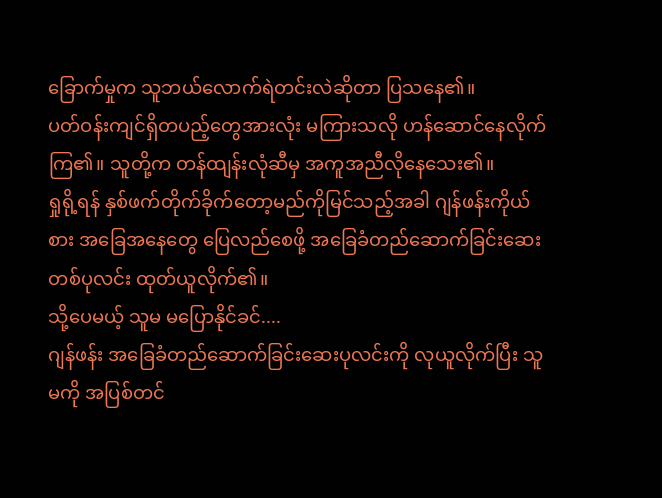ခြောက်မှုက သူဘယ်လောက်ရဲတင်းလဲဆိုတာ ပြသနေ၏။
ပတ်ဝန်းကျင်ရှိတပည့်တွေအားလုံး မကြားသလို ဟန်ဆောင်နေလိုက်ကြ၏။ သူတို့က တန်ထျန်းလုံဆီမှ အကူအညီလိုနေသေး၏။
ရှုရို့ရန် နှစ်ဖက်တိုက်ခိုက်တော့မည်ကိုမြင်သည့်အခါ ဂျန်ဖန်းကိုယ်စား အခြေအနေတွေ ပြေလည်စေဖို့ အခြေခံတည်ဆောက်ခြင်းဆေးတစ်ပုလင်း ထုတ်ယူလိုက်၏။
သို့ပေမယ့် သူမ မပြောနိုင်ခင်....
ဂျန်ဖန်း အခြေခံတည်ဆောက်ခြင်းဆေးပုလင်းကို လုယူလိုက်ပြီး သူမကို အပြစ်တင်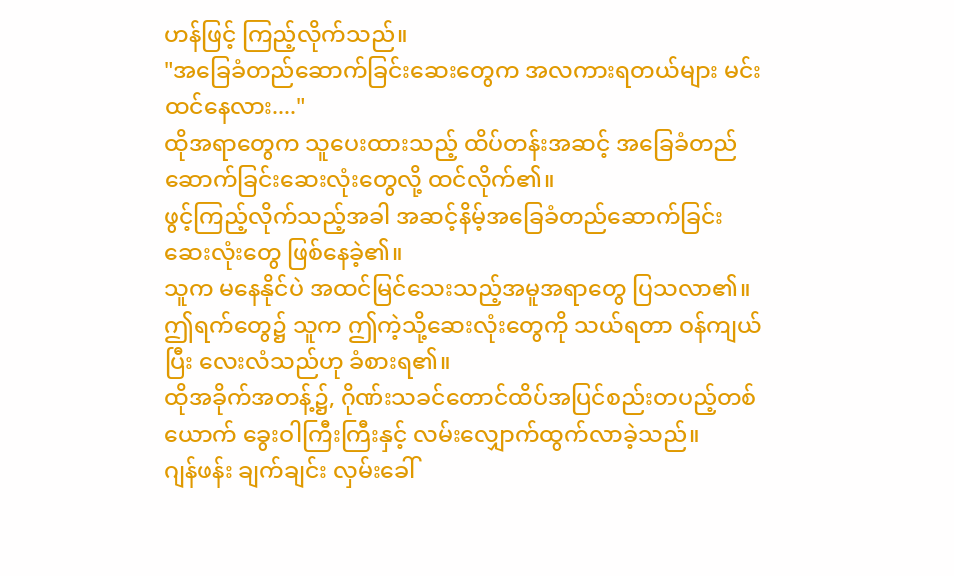ဟန်ဖြင့် ကြည့်လိုက်သည်။
"အခြေခံတည်ဆောက်ခြင်းဆေးတွေက အလကားရတယ်များ မင်းထင်နေလား...."
ထိုအရာတွေက သူပေးထားသည့် ထိပ်တန်းအဆင့် အခြေခံတည်ဆောက်ခြင်းဆေးလုံးတွေလို့ ထင်လိုက်၏။
ဖွင့်ကြည့်လိုက်သည့်အခါ အဆင့်နိမ့်အခြေခံတည်ဆောက်ခြင်းဆေးလုံးတွေ ဖြစ်နေခဲ့၏။
သူက မနေနိုင်ပဲ အထင်မြင်သေးသည့်အမူအရာတွေ ပြသလာ၏။
ဤရက်တွေ၌ သူက ဤကဲ့သို့ဆေးလုံးတွေကို သယ်ရတာ ဝန်ကျယ်ပြီး လေးလံသည်ဟု ခံစားရ၏။
ထိုအခိုက်အတန့်၌, ဂိုဏ်းသခင်တောင်ထိပ်အပြင်စည်းတပည့်တစ်ယောက် ခွေးဝါကြီးကြီးနှင့် လမ်းလျှောက်ထွက်လာခဲ့သည်။
ဂျန်ဖန်း ချက်ချင်း လှမ်းခေါ်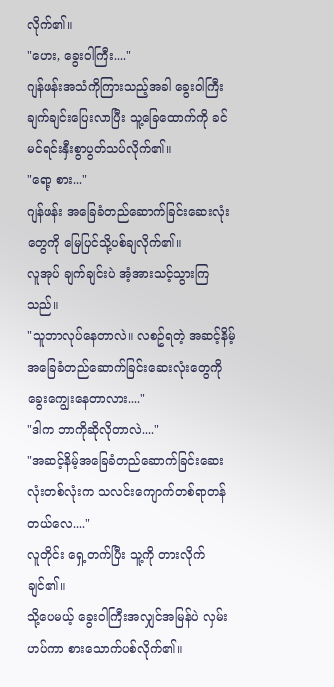လိုက်၏။
"ဟေး, ခွေးဝါကြီး...."
ဂျန်ဖန်းအသံကိုကြားသည့်အခါ ခွေးဝါကြီး ချက်ချင်းပြေးလာပြီး သူ့ခြေထောက်ကို ခင်မင်ရင်းနှီးစွာပွတ်သပ်လိုက်၏။
"ရော့ စား..."
ဂျန်ဖန်း အခြေခံတည်ဆောက်ခြင်းဆေးလုံးတွေကို မြေပြင်သို့ပစ်ချလိုက်၏။
လူအုပ် ချက်ချင်းပဲ အံ့အားသင့်သွားကြသည်။
"သူဘာလုပ်နေတာလဲ။ လစဥ်ရတဲ့ အဆင့်နိမ့်အခြေခံတည်ဆောက်ခြင်းဆေးလုံးတွေကို ခွေးကျွေးနေတာလား...."
"ဒါက ဘာကိုဆိုလိုတာလဲ...."
"အဆင့်နိမ့်အခြေခံတည်ဆောက်ခြင်းဆေးလုံးတစ်လုံးက သလင်းကျောက်တစ်ရာတန်တယ်လေ...."
လူတိုင်း ရှေ့တက်ပြီး သူ့ကို တားလိုက်ချင်၏။
သို့ပေမယ့် ခွေးဝါကြီးအလျှင်အမြန်ပဲ လှမ်းဟပ်ကာ စားသောက်ပစ်လိုက်၏။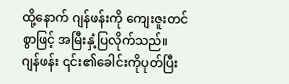ထို့နောက် ဂျန်ဖန်းကို ကျေးဇူးတင်စွာဖြင့် အမြီးနှံ့ပြလိုက်သည်။
ဂျန်ဖန်း ၎င်း၏ခေါင်းကိုပုတ်ပြီး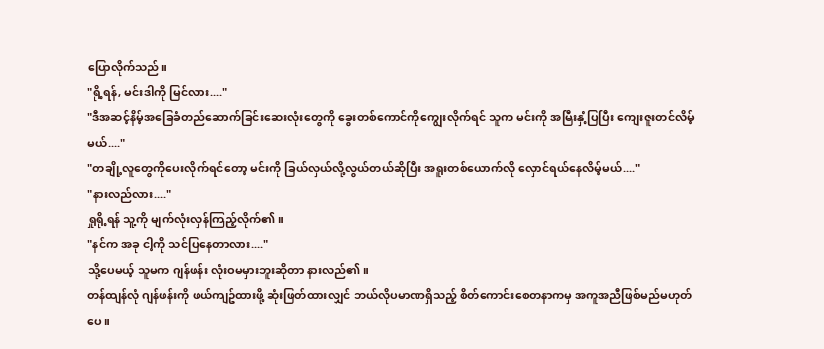ပြောလိုက်သည်။
"ရို့ရန်, မင်းဒါကို မြင်လား...."
"ဒီအဆင့်နိမ့်အခြေခံတည်ဆောက်ခြင်းဆေးလုံးတွေကို ခွေးတစ်ကောင်ကိုကျွေးလိုက်ရင် သူက မင်းကို အမြီးနှံ့ပြပြီး ကျေးဇူးတင်လိမ့်မယ်...."
"တချို့လူတွေကိုပေးလိုက်ရင်တော့ မင်းကို ခြယ်လှယ်လို့လွယ်တယ်ဆိုပြီး အရူးတစ်ယောက်လို လှောင်ရယ်နေလိမ့်မယ်...."
"နားလည်လား...."
ရှုရို့ရန် သူ့ကို မျက်လုံးလှန်ကြည့်လိုက်၏။
"နင်က အခု ငါ့ကို သင်ပြနေတာလား...."
သို့ပေမယ့် သူမက ဂျန်ဖန်း လုံးဝမမှားဘူးဆိုတာ နားလည်၏။
တန်ထျန်လုံ ဂျန်ဖန်းကို ဖယ်ကျဥ်ထားဖို့ ဆုံးဖြတ်ထားလျှင် ဘယ်လိုပမာဏရှိသည့် စိတ်ကောင်းစေတနာကမှ အကူအညီဖြစ်မည်မဟုတ်ပေ။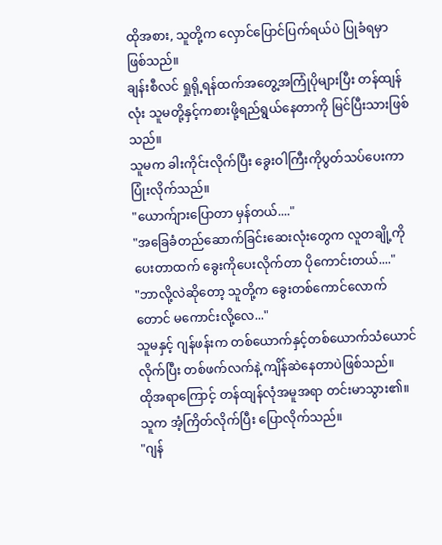ထိုအစား, သူတို့က လှောင်ပြောင်ပြက်ရယ်ပဲ ပြုခံရမှာ ဖြစ်သည်။
ချန်းစီလင် ရှုရို့ရန်ထက်အတွေ့အကြုံပိုများပြီး တန်ထျန်လုံး သူမတို့နှင့်ကစားဖို့ရည်ရွယ်နေတာကို မြင်ပြီးသားဖြစ်သည်။
သူမက ခါးကိုင်းလိုက်ပြီး ခွေးဝါကြီးကိုပွတ်သပ်ပေးကာ ပြုံးလိုက်သည်။
"ယောက်ျားပြောတာ မှန်တယ်...."
"အခြေခံတည်ဆောက်ခြင်းဆေးလုံးတွေက လူတချို့ကိုပေးတာထက် ခွေးကိုပေးလိုက်တာ ပိုကောင်းတယ်...."
"ဘာလို့လဲဆိုတော့ သူတို့က ခွေးတစ်ကောင်လောက်တောင် မကောင်းလို့လေ..."
သူမနှင့် ဂျန်ဖန်းက တစ်ယောက်နှင့်တစ်ယောက်သံယောင်လိုက်ပြီး တစ်ဖက်လက်နဲ့ ကျိန်ဆဲနေတာပဲဖြစ်သည်။
ထိုအရာကြောင့် တန်ထျန်လုံအမူအရာ တင်းမာသွား၏။
သူက အံ့ကြိတ်လိုက်ပြီး ပြောလိုက်သည်။
"ဂျန်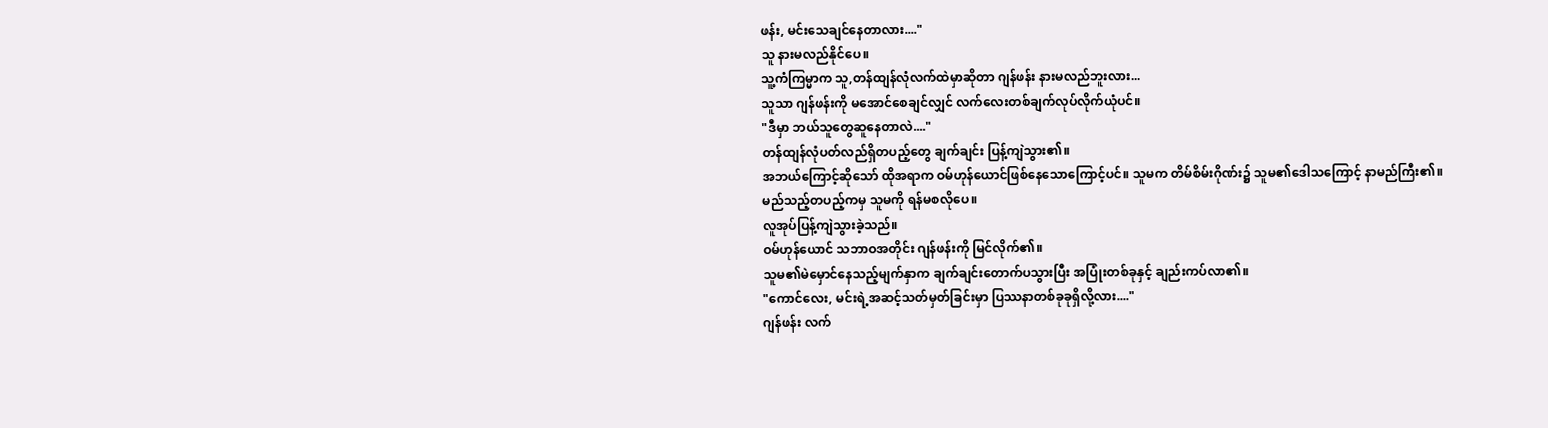ဖန်း, မင်းသေချင်နေတာလား...."
သူ နားမလည်နိုင်ပေ။
သူ့ကံကြမ္မာက သူ,တန်ထျန်လုံလက်ထဲမှာဆိုတာ ဂျန်ဖန်း နားမလည်ဘူးလား...
သူသာ ဂျန်ဖန်းကို မအောင်စေချင်လျှင် လက်လေးတစ်ချက်လုပ်လိုက်ယုံပင်။
"ဒီမှာ ဘယ်သူတွေဆူနေတာလဲ...."
တန်ထျန်လုံပတ်လည်ရှိတပည့်တွေ ချက်ချင်း ပြန့်ကျဲသွား၏။
အဘယ်ကြောင့်ဆိုသော် ထိုအရာက ဝမ်ဟုန်ယောင်ဖြစ်နေသောကြောင့်ပင်။ သူမက တိမ်စိမ်းဂိုဏ်း၌ သူမ၏ဒေါသကြောင့် နာမည်ကြီး၏။
မည်သည့်တပည့်ကမှ သူမကို ရန်မစလိုပေ။
လူအုပ်ပြန့်ကျဲသွားခဲ့သည်။
ဝမ်ဟုန်ယောင် သဘာဝအတိုင်း ဂျန်ဖန်းကို မြင်လိုက်၏။
သူမ၏မဲမှောင်နေသည့်မျက်နှာက ချက်ချင်းတောက်ပသွားပြီး အပြုံးတစ်ခုနှင့် ချည်းကပ်လာ၏။
"ကောင်လေး, မင်းရဲ့အဆင့်သတ်မှတ်ခြင်းမှာ ပြဿနာတစ်ခုခုရှိလို့လား...."
ဂျန်ဖန်း လက်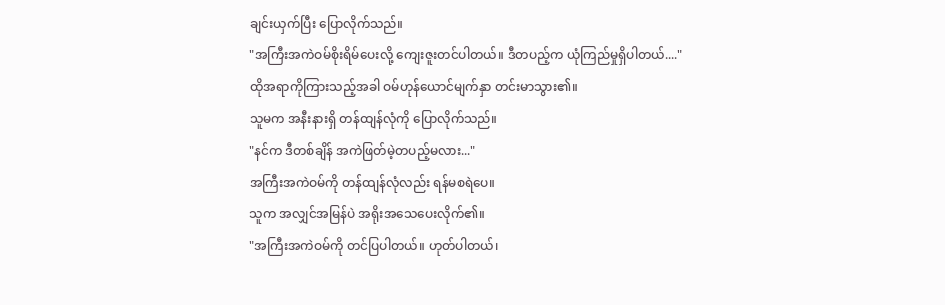ချင်းယှက်ပြီး ပြောလိုက်သည်။
"အကြီးအကဲဝမ်စိုးရိမ်ပေးလို့ ကျေးဇူးတင်ပါတယ်။ ဒီတပည့်က ယုံကြည်မှုရှိပါတယ်...."
ထိုအရာကိုကြားသည့်အခါ ဝမ်ဟုန်ယောင်မျက်နှာ တင်းမာသွား၏။
သူမက အနီးနားရှိ တန်ထျန်လုံကို ပြောလိုက်သည်။
"နင်က ဒီတစ်ချိန် အကဲဖြတ်မဲ့တပည့်မလား..."
အကြီးအကဲဝမ်ကို တန်ထျန်လုံလည်း ရန်မစရဲပေ။
သူက အလျှင်အမြန်ပဲ အရိုးအသေပေးလိုက်၏။
"အကြီးအကဲဝမ်ကို တင်ပြပါတယ်။ ဟုတ်ပါတယ်၊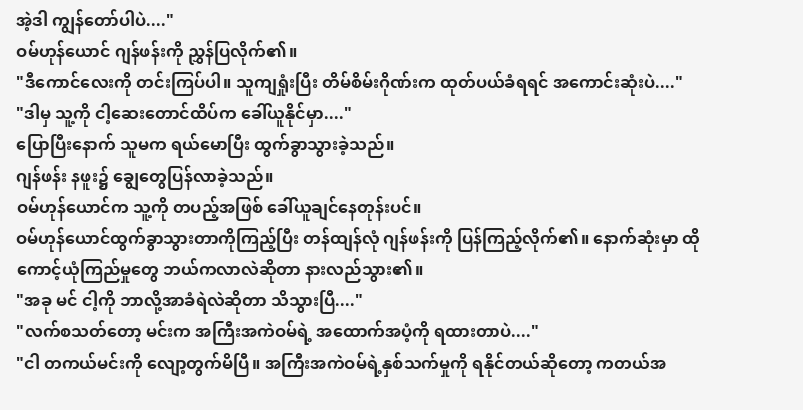အဲ့ဒါ ကျွန်တော်ပါပဲ...."
ဝမ်ဟုန်ယောင် ဂျန်ဖန်းကို ညွှန်ပြလိုက်၏။
"ဒီကောင်လေးကို တင်းကြပ်ပါ။ သူကျရှုံးပြီး တိမ်စိမ်းဂိုဏ်းက ထုတ်ပယ်ခံရရင် အကောင်းဆုံးပဲ...."
"ဒါမှ သူ့ကို ငါ့ဆေးတောင်ထိပ်က ခေါ်ယူနိုင်မှာ...."
ပြောပြီးနောက် သူမက ရယ်မောပြီး ထွက်ခွာသွားခဲ့သည်။
ဂျန်ဖန်း နဖူး၌ ချွေတွေပြန်လာခဲ့သည်။
ဝမ်ဟုန်ယောင်က သူ့ကို တပည့်အဖြစ် ခေါ်ယူချင်နေတုန်းပင်။
ဝမ်ဟုန်ယောင်ထွက်ခွာသွားတာကိုကြည့်ပြီး တန်ထျန်လုံ ဂျန်ဖန်းကို ပြန်ကြည့်လိုက်၏။ နောက်ဆုံးမှာ ထိုကောင့်ယုံကြည်မှုတွေ ဘယ်ကလာလဲဆိုတာ နားလည်သွား၏။
"အခု မင် ငါ့ကို ဘာလို့အာခံရဲလဲဆိုတာ သိသွားပြီ...."
"လက်စသတ်တော့ မင်းက အကြီးအကဲဝမ်ရဲ့ အထောက်အပံ့ကို ရထားတာပဲ...."
"ငါ တကယ်မင်းကို လျော့တွက်မိပြီ။ အကြီးအကဲဝမ်ရဲ့နှစ်သက်မှုကို ရနိုင်တယ်ဆိုတော့ ကတယ်အ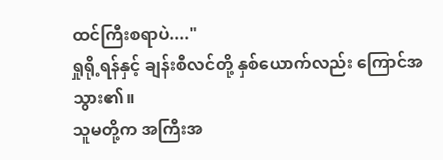ထင်ကြီးစရာပဲ...."
ရှုရို့ရန်နှင့် ချန်းစီလင်တို့ နှစ်ယောက်လည်း ကြောင်အသွား၏။
သူမတို့က အကြီးအ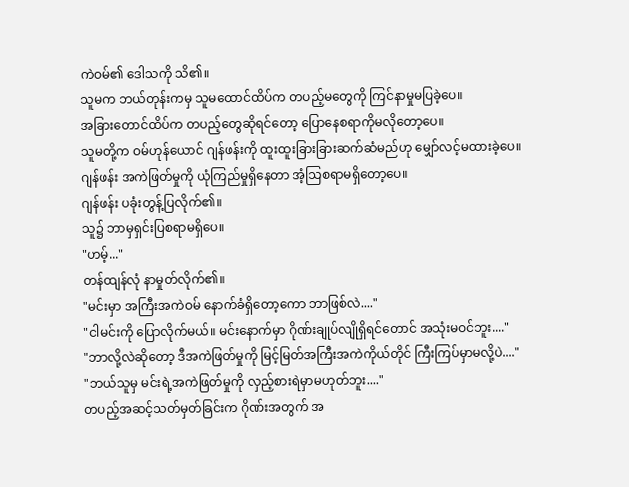ကဲဝမ်၏ ဒေါသကို သိ၏။
သူမက ဘယ်တုန်းကမှ သူမထောင်ထိပ်က တပည့်မတွေကို ကြင်နာမှုမပြခဲ့ပေ။
အခြားတောင်ထိပ်က တပည့်တွေဆိုရင်တော့ ပြောနေစရာကိုမလိုတော့ပေ။
သူမတို့က ဝမ်ဟုန်ယောင် ဂျန်ဖန်းကို ထူးထူးခြားခြားဆက်ဆံမည်ဟု မျှော်လင့်မထားခဲ့ပေ။
ဂျန်ဖန်း အကဲဖြတ်မှုကို ယုံကြည်မှုရှိနေတာ အံ့သြစရာမရှိတော့ပေ။
ဂျန်ဖန်း ပခုံးတွန့်ပြလိုက်၏။
သူ၌ ဘာမှရှင်းပြစရာမရှိပေ။
"ဟမ့်..."
တန်ထျန်လုံ နာမှုတ်လိုက်၏။
"မင်းမှာ အကြီးအကဲဝမ် နောက်ခံရှိတော့ကော ဘာဖြစ်လဲ...."
"ငါမင်းကို ပြောလိုက်မယ်။ မင်းနောက်မှာ ဂိုဏ်းချုပ်လျိုရှိရင်တောင် အသုံးမဝင်ဘူး...."
"ဘာလို့လဲဆိုတော့ ဒီအကဲဖြတ်မှုကို မြင့်မြတ်အကြီးအကဲကိုယ်တိုင် ကြီးကြပ်မှာမလို့ပဲ...."
"ဘယ်သူမှ မင်းရဲ့အကဲဖြတ်မှုကို လှည့်စားရဲမှာမဟုတ်ဘူး...."
တပည့်အဆင့်သတ်မှတ်ခြင်းက ဂိုဏ်းအတွက် အ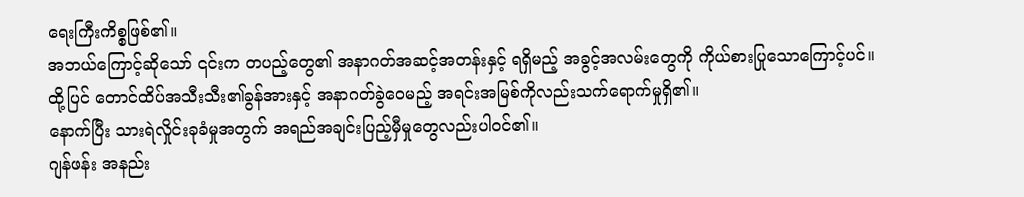ရေးကြီးကိစ္စဖြစ်၏။
အဘယ်ကြောင့်ဆိုသော် ၎င်းက တပည့်တွေ၏ အနာဂတ်အဆင့်အတန်းနှင့် ရရှိမည့် အခွင့်အလမ်းတွေကို ကိုယ်စားပြုသောကြောင့်ပင်။
ထို့ပြင် တောင်ထိပ်အသီးသီး၏ခွန်အားနှင့် အနာဂတ်ခွဲဝေမည့် အရင်းအမြစ်ကိုလည်းသက်ရောက်မှုရှိ၏။
နောက်ပြီး သားရဲလှိုင်းခုခံမှုအတွက် အရည်အချင်းပြည့်မှီမှုတွေလည်းပါဝင်၏။
ဂျန်ဖန်း အနည်း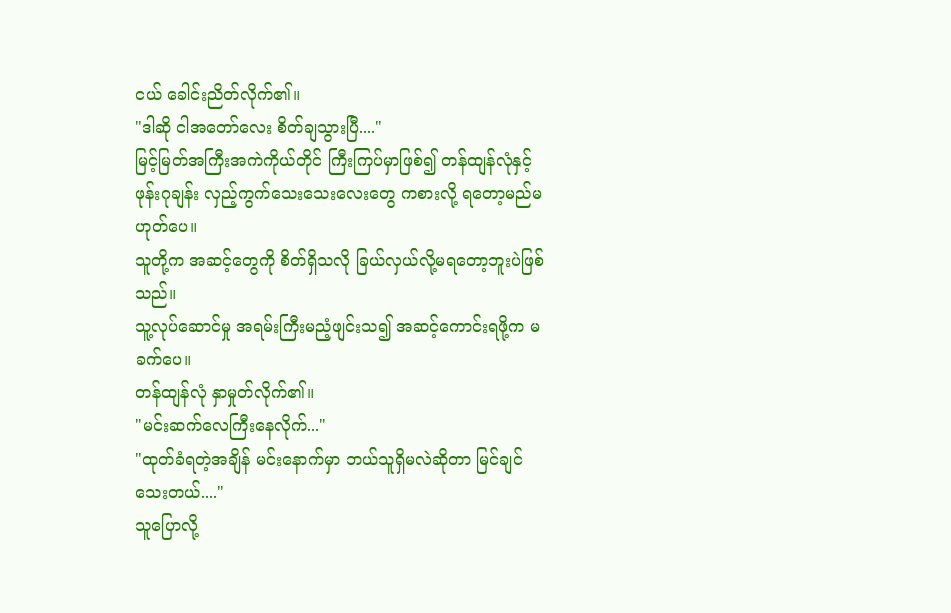ငယ် ခေါင်းညိတ်လိုက်၏။
"ဒါဆို ငါအတော်လေး စိတ်ချသွားပြီ...."
မြင့်မြတ်အကြီးအကဲကိုယ်တိုင် ကြီးကြပ်မှာဖြစ်၍ တန်ထျန်လုံနှင့် ဖုန်းဂုချန်း လှည့်ကွက်သေးသေးလေးတွေ ကစားလို့ ရတော့မည်မဟုတ်ပေ။
သူတို့က အဆင့်တွေကို စိတ်ရှိသလို ခြယ်လှယ်လို့မရတော့ဘူးပဲဖြစ်သည်။
သူ့လုပ်ဆောင်မှု အရမ်းကြီးမညံ့ဖျင်းသ၍ အဆင့်ကောင်းရဖို့က မခက်ပေ။
တန်ထျန်လုံ နှာမှုတ်လိုက်၏။
"မင်းဆက်လေကြီးနေလိုက်..."
"ထုတ်ခံရတဲ့အချိန် မင်းနောက်မှာ ဘယ်သူရှိမလဲဆိုတာ မြင်ချင်သေးတယ်...."
သူပြောလို့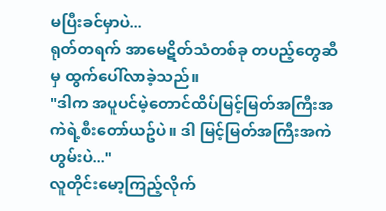မပြီးခင်မှာပဲ...
ရုတ်တရက် အာမေဋိတ်သံတစ်ခု တပည့်တွေဆီမှ ထွက်ပေါ်လာခဲ့သည်။
"ဒါက အပူပင်မဲ့တောင်ထိပ်မြင့်မြတ်အကြီးအကဲရဲ့စီးတော်ယဥ်ပဲ။ ဒါ မြင့်မြတ်အကြီးအကဲ ဟွမ်းပဲ..."
လူတိုင်းမော့ကြည့်လိုက်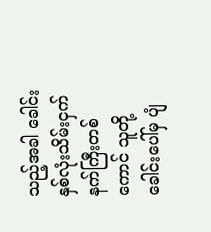သည့်အခါ ခေါင်းနှစ်လုံးသိမ်းငှက်နက်ကြီးတစ်ကောင် သူတို့ခေါင်းပေါ်မှ ပျံ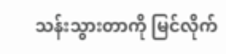သန်းသွားတာကို မြင်လိုက်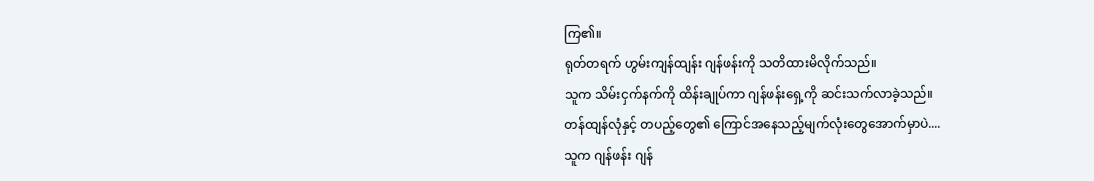ကြ၏။
ရုတ်တရက် ဟွမ်းကျန်ထျန်း ဂျန်ဖန်းကို သတိထားမိလိုက်သည်။
သူက သိမ်းငှက်နက်ကို ထိန်းချုပ်ကာ ဂျန်ဖန်းရှေ့ကို ဆင်းသက်လာခဲ့သည်။
တန်ထျန်လုံနှင့် တပည့်တွေ၏ ကြောင်အနေသည့်မျက်လုံးတွေအောက်မှာပဲ....
သူက ဂျန်ဖန်း ဂျန်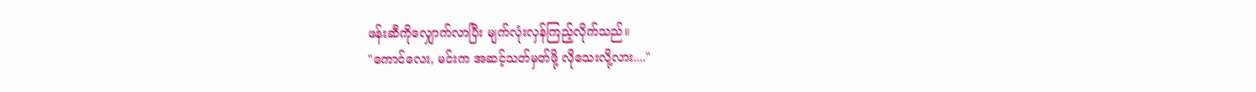ဖန်းဆီကိုလျှောက်လာပြီး မျက်လုံးလှန်ကြည့်လိုက်သည်။
"ကောင်လေး, မင်းက အဆင့်သတ်မှတ်ဖို့ လိုသေးလို့လား...."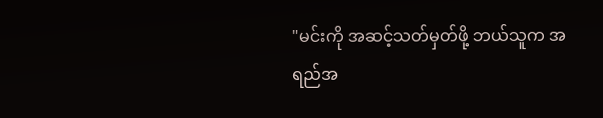"မင်းကို အဆင့်သတ်မှတ်ဖို့ ဘယ်သူက အရည်အ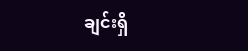ချင်းရှိ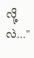လို့လဲ..."